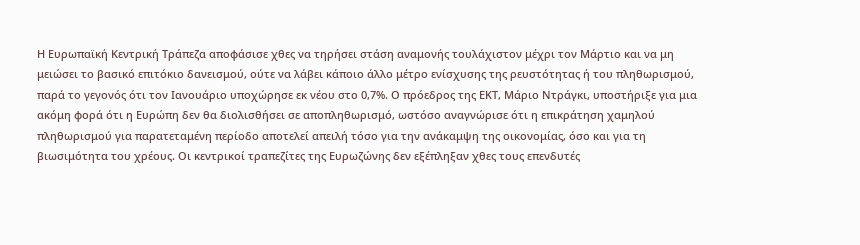Η Ευρωπαϊκή Κεντρική Τράπεζα αποφάσισε χθες να τηρήσει στάση αναμονής τουλάχιστον μέχρι τον Μάρτιο και να μη μειώσει το βασικό επιτόκιο δανεισμού, ούτε να λάβει κάποιο άλλο μέτρο ενίσχυσης της ρευστότητας ή του πληθωρισμού, παρά το γεγονός ότι τον Ιανουάριο υποχώρησε εκ νέου στο 0,7%. Ο πρόεδρος της ΕΚΤ, Μάριο Ντράγκι, υποστήριξε για μια ακόμη φορά ότι η Ευρώπη δεν θα διολισθήσει σε αποπληθωρισμό, ωστόσο αναγνώρισε ότι η επικράτηση χαμηλού πληθωρισμού για παρατεταμένη περίοδο αποτελεί απειλή τόσο για την ανάκαμψη της οικονομίας, όσο και για τη βιωσιμότητα του χρέους. Οι κεντρικοί τραπεζίτες της Ευρωζώνης δεν εξέπληξαν χθες τους επενδυτές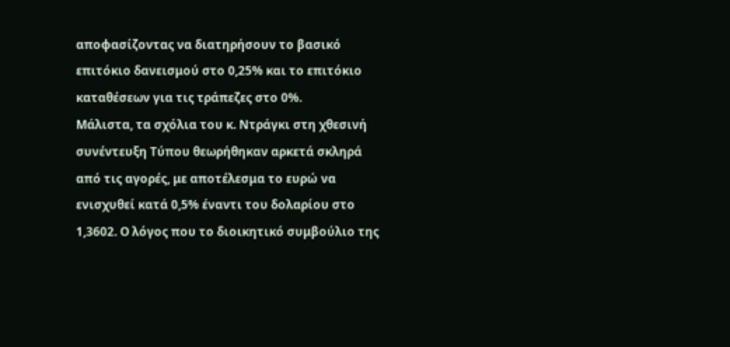αποφασίζοντας να διατηρήσουν το βασικό επιτόκιο δανεισμού στο 0,25% και το επιτόκιο καταθέσεων για τις τράπεζες στο 0%.
Μάλιστα, τα σχόλια του κ. Ντράγκι στη χθεσινή συνέντευξη Τύπου θεωρήθηκαν αρκετά σκληρά από τις αγορές, με αποτέλεσμα το ευρώ να ενισχυθεί κατά 0,5% έναντι του δολαρίου στο 1,3602. Ο λόγος που το διοικητικό συμβούλιο της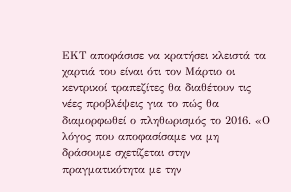ΕΚΤ αποφάσισε να κρατήσει κλειστά τα χαρτιά του είναι ότι τον Μάρτιο οι κεντρικοί τραπεζίτες θα διαθέτουν τις νέες προβλέψεις για το πώς θα διαμορφωθεί ο πληθωρισμός το 2016. «Ο λόγος που αποφασίσαμε να μη δράσουμε σχετίζεται στην πραγματικότητα με την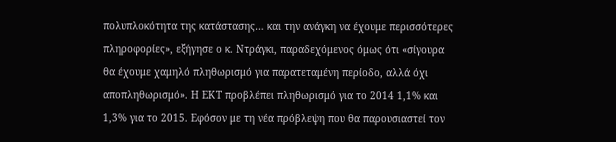πολυπλοκότητα της κατάστασης… και την ανάγκη να έχουμε περισσότερες πληροφορίες», εξήγησε ο κ. Ντράγκι, παραδεχόμενος όμως ότι «σίγουρα θα έχουμε χαμηλό πληθωρισμό για παρατεταμένη περίοδο, αλλά όχι αποπληθωρισμό». Η ΕΚΤ προβλέπει πληθωρισμό για το 2014 1,1% και 1,3% για το 2015. Εφόσον με τη νέα πρόβλεψη που θα παρουσιαστεί τον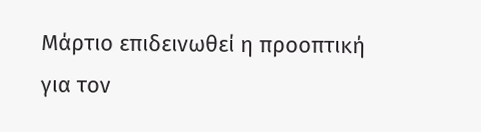Μάρτιο επιδεινωθεί η προοπτική για τον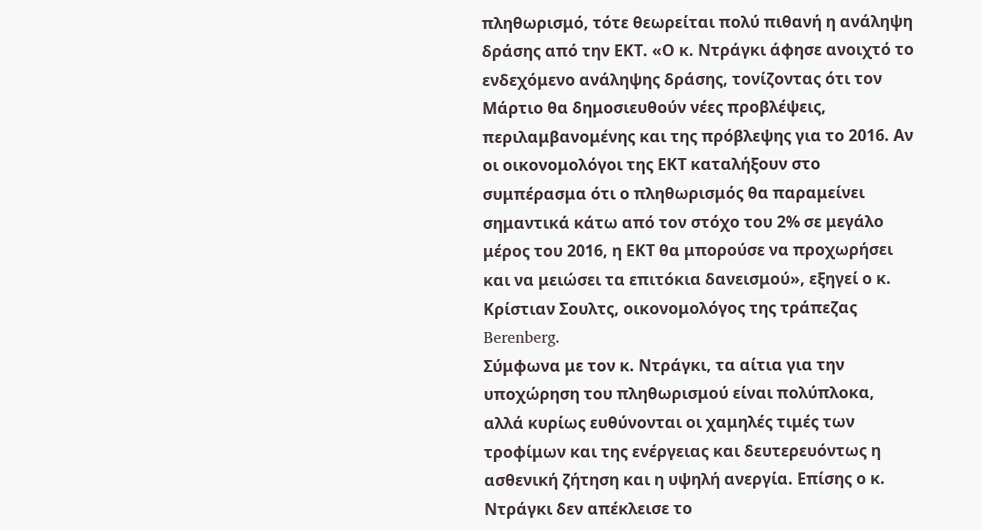πληθωρισμό, τότε θεωρείται πολύ πιθανή η ανάληψη δράσης από την ΕΚΤ. «Ο κ. Ντράγκι άφησε ανοιχτό το ενδεχόμενο ανάληψης δράσης, τονίζοντας ότι τον Μάρτιο θα δημοσιευθούν νέες προβλέψεις, περιλαμβανομένης και της πρόβλεψης για το 2016. Αν οι οικονομολόγοι της ΕΚΤ καταλήξουν στο συμπέρασμα ότι ο πληθωρισμός θα παραμείνει σημαντικά κάτω από τον στόχο του 2% σε μεγάλο μέρος του 2016, η ΕΚΤ θα μπορούσε να προχωρήσει και να μειώσει τα επιτόκια δανεισμού», εξηγεί ο κ. Κρίστιαν Σουλτς, οικονομολόγος της τράπεζας Berenberg.
Σύμφωνα με τον κ. Ντράγκι, τα αίτια για την υποχώρηση του πληθωρισμού είναι πολύπλοκα, αλλά κυρίως ευθύνονται οι χαμηλές τιμές των τροφίμων και της ενέργειας και δευτερευόντως η ασθενική ζήτηση και η υψηλή ανεργία. Επίσης ο κ. Ντράγκι δεν απέκλεισε το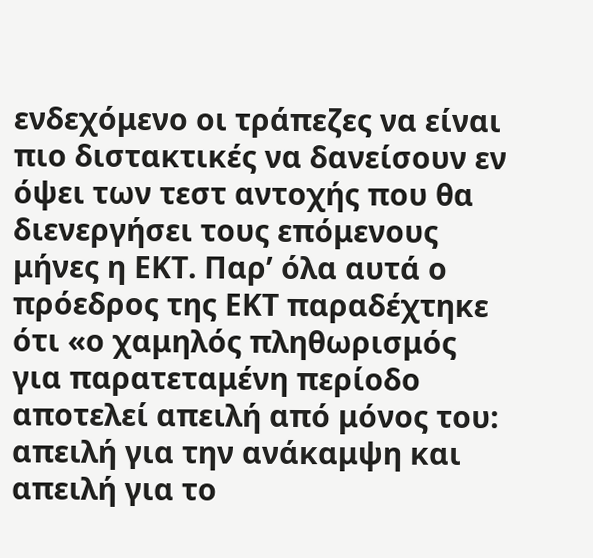ενδεχόμενο οι τράπεζες να είναι πιο διστακτικές να δανείσουν εν όψει των τεστ αντοχής που θα διενεργήσει τους επόμενους μήνες η ΕΚΤ. Παρ’ όλα αυτά ο πρόεδρος της ΕΚΤ παραδέχτηκε ότι «ο χαμηλός πληθωρισμός για παρατεταμένη περίοδο αποτελεί απειλή από μόνος του: απειλή για την ανάκαμψη και απειλή για το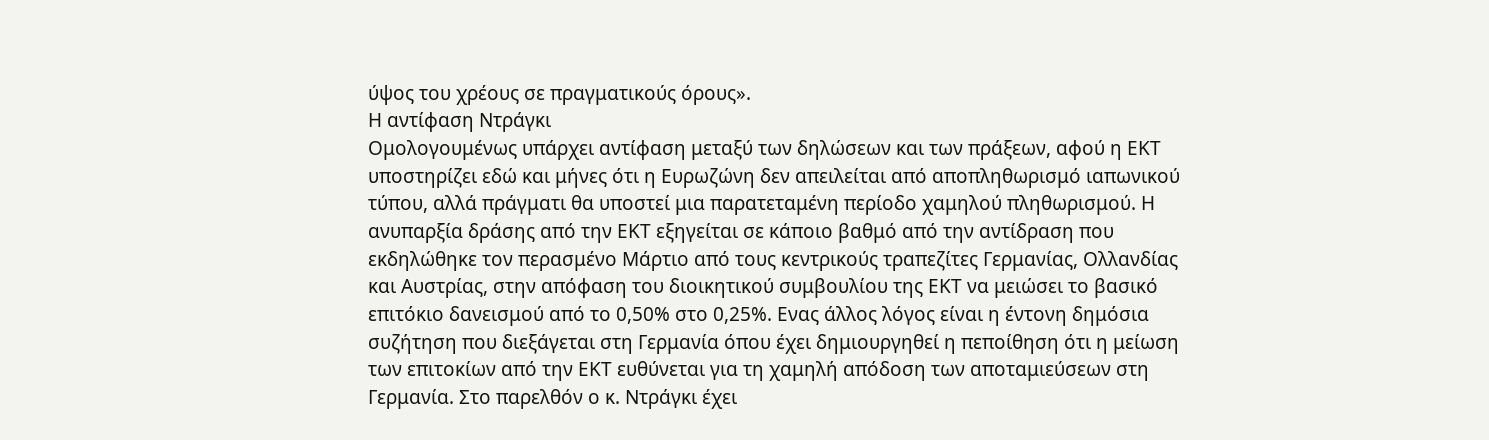ύψος του χρέους σε πραγματικούς όρους».
Η αντίφαση Ντράγκι
Ομολογουμένως υπάρχει αντίφαση μεταξύ των δηλώσεων και των πράξεων, αφού η ΕΚΤ υποστηρίζει εδώ και μήνες ότι η Ευρωζώνη δεν απειλείται από αποπληθωρισμό ιαπωνικού τύπου, αλλά πράγματι θα υποστεί μια παρατεταμένη περίοδο χαμηλού πληθωρισμού. Η ανυπαρξία δράσης από την ΕΚΤ εξηγείται σε κάποιο βαθμό από την αντίδραση που εκδηλώθηκε τον περασμένο Μάρτιο από τους κεντρικούς τραπεζίτες Γερμανίας, Ολλανδίας και Αυστρίας, στην απόφαση του διοικητικού συμβουλίου της ΕΚΤ να μειώσει το βασικό επιτόκιο δανεισμού από το 0,50% στο 0,25%. Ενας άλλος λόγος είναι η έντονη δημόσια συζήτηση που διεξάγεται στη Γερμανία όπου έχει δημιουργηθεί η πεποίθηση ότι η μείωση των επιτοκίων από την ΕΚΤ ευθύνεται για τη χαμηλή απόδοση των αποταμιεύσεων στη Γερμανία. Στο παρελθόν ο κ. Ντράγκι έχει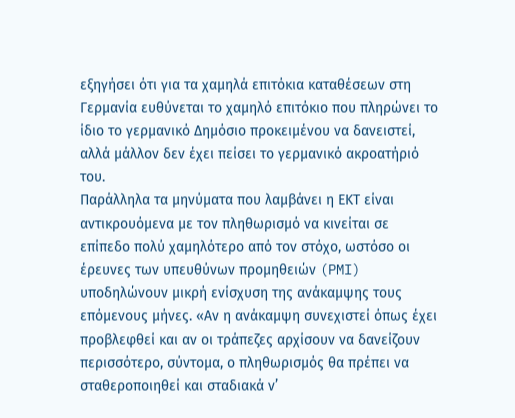εξηγήσει ότι για τα χαμηλά επιτόκια καταθέσεων στη Γερμανία ευθύνεται το χαμηλό επιτόκιο που πληρώνει το ίδιο το γερμανικό Δημόσιο προκειμένου να δανειστεί, αλλά μάλλον δεν έχει πείσει το γερμανικό ακροατήριό του.
Παράλληλα τα μηνύματα που λαμβάνει η ΕΚΤ είναι αντικρουόμενα με τον πληθωρισμό να κινείται σε επίπεδο πολύ χαμηλότερο από τον στόχο, ωστόσο οι έρευνες των υπευθύνων προμηθειών (PMI) υποδηλώνουν μικρή ενίσχυση της ανάκαμψης τους επόμενους μήνες. «Αν η ανάκαμψη συνεχιστεί όπως έχει προβλεφθεί και αν οι τράπεζες αρχίσουν να δανείζουν περισσότερο, σύντομα, ο πληθωρισμός θα πρέπει να σταθεροποιηθεί και σταδιακά ν’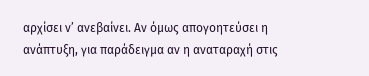αρχίσει ν’ ανεβαίνει. Αν όμως απογοητεύσει η ανάπτυξη, για παράδειγμα αν η αναταραχή στις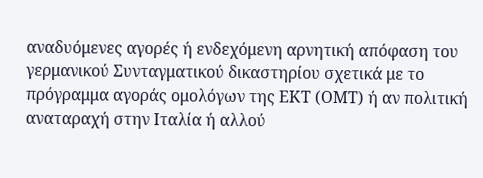αναδυόμενες αγορές ή ενδεχόμενη αρνητική απόφαση του γερμανικού Συνταγματικού δικαστηρίου σχετικά με το πρόγραμμα αγοράς ομολόγων της ΕΚΤ (ΟΜΤ) ή αν πολιτική αναταραχή στην Ιταλία ή αλλού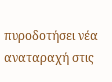πυροδοτήσει νέα αναταραχή στις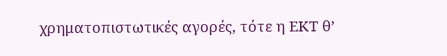χρηματοπιστωτικές αγορές, τότε η ΕΚΤ θ’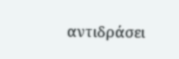αντιδράσει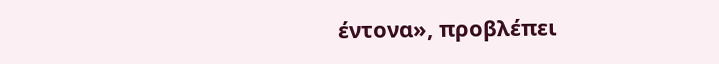έντονα», προβλέπει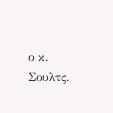ο κ. Σουλτς.